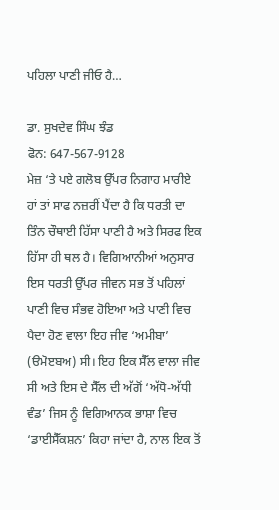ਪਹਿਲਾ ਪਾਣੀ ਜੀਓ ਹੈ…

ਡਾ. ਸੁਖਦੇਵ ਸਿੰਘ ਝੰਡ
ਫੋਨ: 647-567-9128
ਮੇਜ਼ ‘ਤੇ ਪਏ ਗਲੋਬ ਉੱਪਰ ਨਿਗਾਹ ਮਾਰੀਏ ਹਾਂ ਤਾਂ ਸਾਫ ਨਜ਼ਰੀਂ ਪੈਂਦਾ ਹੈ ਕਿ ਧਰਤੀ ਦਾ ਤਿੰਨ ਚੌਥਾਈ ਹਿੱਸਾ ਪਾਣੀ ਹੈ ਅਤੇ ਸਿਰਫ ਇਕ ਹਿੱਸਾ ਹੀ ਥਲ ਹੈ। ਵਿਗਿਆਨੀਆਂ ਅਨੁਸਾਰ ਇਸ ਧਰਤੀ ਉੱਪਰ ਜੀਵਨ ਸਭ ਤੋਂ ਪਹਿਲਾਂ ਪਾਣੀ ਵਿਚ ਸੰਭਵ ਹੋਇਆ ਅਤੇ ਪਾਣੀ ਵਿਚ ਪੈਦਾ ਹੋਣ ਵਾਲਾ ਇਹ ਜੀਵ ‘ਅਮੀਬਾ’ (ੳਮੋੲਬਅ) ਸੀ। ਇਹ ਇਕ ਸੈੱਲ ਵਾਲਾ ਜੀਵ ਸੀ ਅਤੇ ਇਸ ਦੇ ਸੈੱਲ ਦੀ ਅੱਗੋਂ ‘ਅੱਧੋ-ਅੱਧੀ ਵੰਡ’ ਜਿਸ ਨੂੰ ਵਿਗਿਆਨਕ ਭਾਸ਼ਾ ਵਿਚ ‘ਡਾਈਸੈੱਕਸ਼ਨ’ ਕਿਹਾ ਜਾਂਦਾ ਹੈ, ਨਾਲ ਇਕ ਤੋਂ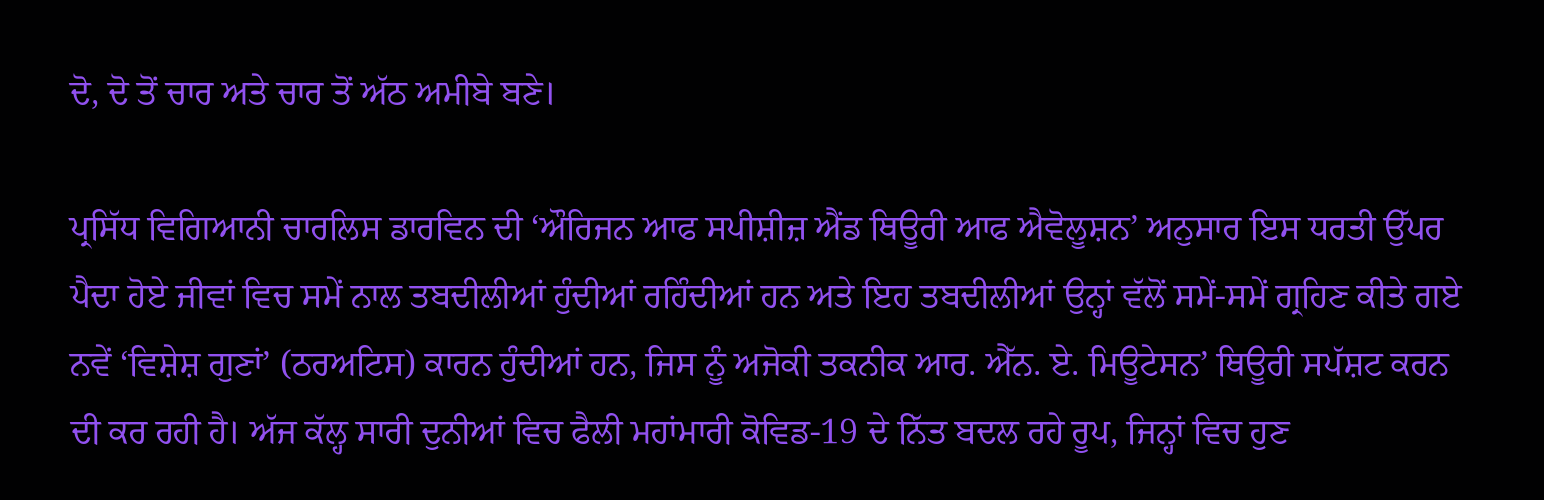ਦੋ, ਦੋ ਤੋਂ ਚਾਰ ਅਤੇ ਚਾਰ ਤੋਂ ਅੱਠ ਅਮੀਬੇ ਬਣੇ।

ਪ੍ਰਸਿੱਧ ਵਿਗਿਆਨੀ ਚਾਰਲਿਸ ਡਾਰਵਿਨ ਦੀ ‘ਔਰਿਜਨ ਆਫ ਸਪੀਸ਼ੀਜ਼ ਐਂਡ ਥਿਊਰੀ ਆਫ ਐਵੋਲੂਸ਼ਨ’ ਅਨੁਸਾਰ ਇਸ ਧਰਤੀ ਉੱਪਰ ਪੈਦਾ ਹੋਏ ਜੀਵਾਂ ਵਿਚ ਸਮੇਂ ਨਾਲ ਤਬਦੀਲੀਆਂ ਹੁੰਦੀਆਂ ਰਹਿੰਦੀਆਂ ਹਨ ਅਤੇ ਇਹ ਤਬਦੀਲੀਆਂ ਉਨ੍ਹਾਂ ਵੱਲੋਂ ਸਮੇਂ-ਸਮੇਂ ਗ੍ਰਹਿਣ ਕੀਤੇ ਗਏ ਨਵੇਂ ‘ਵਿਸ਼ੇਸ਼ ਗੁਣਾਂ’ (ਠਰਅਟਿਸ) ਕਾਰਨ ਹੁੰਦੀਆਂ ਹਨ, ਜਿਸ ਨੂੰ ਅਜੋਕੀ ਤਕਨੀਕ ਆਰ. ਐੱਨ. ਏ. ਮਿਊਟੇਸਨ’ ਥਿਊਰੀ ਸਪੱਸ਼ਟ ਕਰਨ ਦੀ ਕਰ ਰਹੀ ਹੈ। ਅੱਜ ਕੱਲ੍ਹ ਸਾਰੀ ਦੁਨੀਆਂ ਵਿਚ ਫੈਲੀ ਮਹਾਂਮਾਰੀ ਕੋਵਿਡ-19 ਦੇ ਨਿੱਤ ਬਦਲ ਰਹੇ ਰੂਪ, ਜਿਨ੍ਹਾਂ ਵਿਚ ਹੁਣ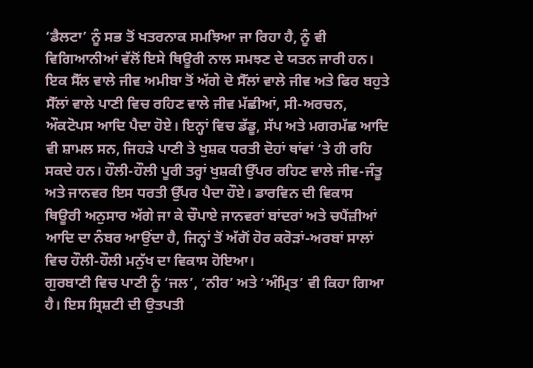‘ਡੈਲਟਾ’ ਨੂੰ ਸਭ ਤੋਂ ਖਤਰਨਾਕ ਸਮਝਿਆ ਜਾ ਰਿਹਾ ਹੈ, ਨੂੰ ਵੀ ਵਿਗਿਆਨੀਆਂ ਵੱਲੋਂ ਇਸੇ ਥਿਊਰੀ ਨਾਲ ਸਮਝਣ ਦੇ ਯਤਨ ਜਾਰੀ ਹਨ।
ਇਕ ਸੈੱਲ ਵਾਲੇ ਜੀਵ ਅਮੀਬਾ ਤੋਂ ਅੱਗੇ ਦੋ ਸੈੱਲਾਂ ਵਾਲੇ ਜੀਵ ਅਤੇ ਫਿਰ ਬਹੁਤੇ ਸੈੱਲਾਂ ਵਾਲੇ ਪਾਣੀ ਵਿਚ ਰਹਿਣ ਵਾਲੇ ਜੀਵ ਮੱਛੀਆਂ, ਸੀ-ਅਰਚਨ, ਔਕਟੋਪਸ ਆਦਿ ਪੈਦਾ ਹੋਏ। ਇਨ੍ਹਾਂ ਵਿਚ ਡੱਡੂ, ਸੱਪ ਅਤੇ ਮਗਰਮੱਛ ਆਦਿ ਵੀ ਸ਼ਾਮਲ ਸਨ, ਜਿਹੜੇ ਪਾਣੀ ਤੇ ਖੁਸ਼ਕ ਧਰਤੀ ਦੋਹਾਂ ਥਾਂਵਾਂ ‘ਤੇ ਹੀ ਰਹਿ ਸਕਦੇ ਹਨ। ਹੌਲੀ-ਹੌਲੀ ਪੂਰੀ ਤਰ੍ਹਾਂ ਖੁਸ਼ਕੀ ਉੱਪਰ ਰਹਿਣ ਵਾਲੇ ਜੀਵ-ਜੰਤੂ ਅਤੇ ਜਾਨਵਰ ਇਸ ਧਰਤੀ ਉੱਪਰ ਪੈਦਾ ਹੌਏ। ਡਾਰਵਿਨ ਦੀ ਵਿਕਾਸ ਥਿਊਰੀ ਅਨੁਸਾਰ ਅੱਗੇ ਜਾ ਕੇ ਚੌਪਾਏ ਜਾਨਵਰਾਂ ਬਾਂਦਰਾਂ ਅਤੇ ਚਪੈਂਜ਼ੀਆਂ ਆਦਿ ਦਾ ਨੰਬਰ ਆਉਂਦਾ ਹੈ, ਜਿਨ੍ਹਾਂ ਤੋਂ ਅੱਗੋਂ ਹੋਰ ਕਰੋੜਾਂ-ਅਰਬਾਂ ਸਾਲਾਂ ਵਿਚ ਹੌਲੀ-ਹੌਲੀ ਮਨੁੱਖ ਦਾ ਵਿਕਾਸ ਹੋਇਆ।
ਗੁਰਬਾਣੀ ਵਿਚ ਪਾਣੀ ਨੂੰ ‘ਜਲ’, ‘ਨੀਰ’ ਅਤੇ ‘ਅੰਮ੍ਰਿਤ’ ਵੀ ਕਿਹਾ ਗਿਆ ਹੈ। ਇਸ ਸ੍ਰਿਸ਼ਟੀ ਦੀ ਉਤਪਤੀ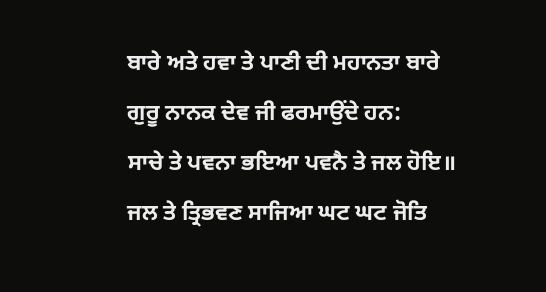ਬਾਰੇ ਅਤੇ ਹਵਾ ਤੇ ਪਾਣੀ ਦੀ ਮਹਾਨਤਾ ਬਾਰੇ ਗੁਰੂ ਨਾਨਕ ਦੇਵ ਜੀ ਫਰਮਾਉਂਦੇ ਹਨ:
ਸਾਚੇ ਤੇ ਪਵਨਾ ਭਇਆ ਪਵਨੈ ਤੇ ਜਲ ਹੋਇ॥
ਜਲ ਤੇ ਤ੍ਰਿਭਵਣ ਸਾਜਿਆ ਘਟ ਘਟ ਜੋਤਿ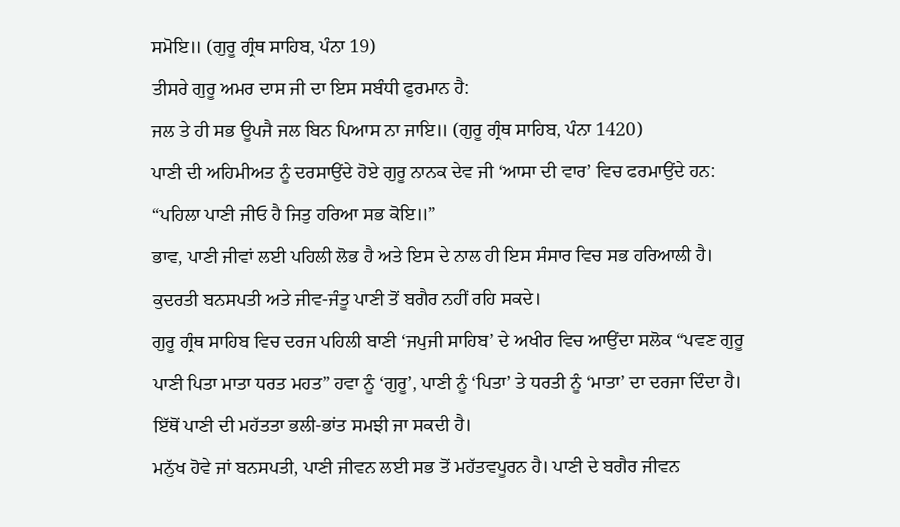ਸਮੋਇ॥ (ਗੁਰੂ ਗ੍ਰੰਥ ਸਾਹਿਬ, ਪੰਨਾ 19)
ਤੀਸਰੇ ਗੁਰੂ ਅਮਰ ਦਾਸ ਜੀ ਦਾ ਇਸ ਸਬੰਧੀ ਫੁਰਮਾਨ ਹੈ:
ਜਲ ਤੇ ਹੀ ਸਭ ਊਪਜੈ ਜਲ ਬਿਨ ਪਿਆਸ ਨਾ ਜਾਇ॥ (ਗੁਰੂ ਗ੍ਰੰਥ ਸਾਹਿਬ, ਪੰਨਾ 1420)
ਪਾਣੀ ਦੀ ਅਹਿਮੀਅਤ ਨੂੰ ਦਰਸਾਉਂਦੇ ਹੋਏ ਗੁਰੂ ਨਾਨਕ ਦੇਵ ਜੀ ‘ਆਸਾ ਦੀ ਵਾਰ’ ਵਿਚ ਫਰਮਾਉਂਦੇ ਹਨ:
“ਪਹਿਲਾ ਪਾਣੀ ਜੀਓ ਹੈ ਜਿਤੁ ਹਰਿਆ ਸਭ ਕੋਇ॥”
ਭਾਵ, ਪਾਣੀ ਜੀਵਾਂ ਲਈ ਪਹਿਲੀ ਲੋਭ ਹੈ ਅਤੇ ਇਸ ਦੇ ਨਾਲ ਹੀ ਇਸ ਸੰਸਾਰ ਵਿਚ ਸਭ ਹਰਿਆਲੀ ਹੈ। ਕੁਦਰਤੀ ਬਨਸਪਤੀ ਅਤੇ ਜੀਵ-ਜੰਤੂ ਪਾਣੀ ਤੋਂ ਬਗੈਰ ਨਹੀਂ ਰਹਿ ਸਕਦੇ।
ਗੁਰੂ ਗ੍ਰੰਥ ਸਾਹਿਬ ਵਿਚ ਦਰਜ ਪਹਿਲੀ ਬਾਣੀ ‘ਜਪੁਜੀ ਸਾਹਿਬ’ ਦੇ ਅਖੀਰ ਵਿਚ ਆਉਂਦਾ ਸਲੋਕ “ਪਵਣ ਗੁਰੂ ਪਾਣੀ ਪਿਤਾ ਮਾਤਾ ਧਰਤ ਮਹਤ” ਹਵਾ ਨੂੰ ‘ਗੁਰੂ’, ਪਾਣੀ ਨੂੰ ‘ਪਿਤਾ’ ਤੇ ਧਰਤੀ ਨੂੰ ‘ਮਾਤਾ’ ਦਾ ਦਰਜਾ ਦਿੰਦਾ ਹੈ। ਇੱਥੋਂ ਪਾਣੀ ਦੀ ਮਹੱਤਤਾ ਭਲੀ-ਭਾਂਤ ਸਮਝੀ ਜਾ ਸਕਦੀ ਹੈ।
ਮਨੁੱਖ ਹੋਵੇ ਜਾਂ ਬਨਸਪਤੀ, ਪਾਣੀ ਜੀਵਨ ਲਈ ਸਭ ਤੋਂ ਮਹੱਤਵਪੂਰਨ ਹੈ। ਪਾਣੀ ਦੇ ਬਗੈਰ ਜੀਵਨ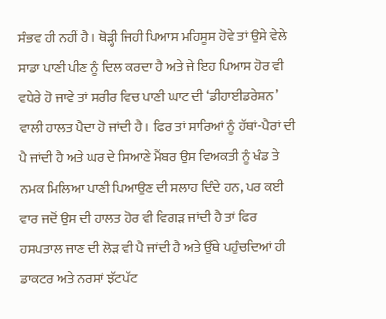ਸੰਭਵ ਹੀ ਨਹੀਂ ਹੈ। ਥੋੜ੍ਹੀ ਜਿਹੀ ਪਿਆਸ ਮਹਿਸੂਸ ਹੋਵੇ ਤਾਂ ਉਸੇ ਵੇਲੇ ਸਾਡਾ ਪਾਣੀ ਪੀਣ ਨੂੰ ਦਿਲ ਕਰਦਾ ਹੈ ਅਤੇ ਜੇ ਇਹ ਪਿਆਸ ਹੋਰ ਵੀ ਵਧੇਰੇ ਹੋ ਜਾਵੇ ਤਾਂ ਸਰੀਰ ਵਿਚ ਪਾਣੀ ਘਾਟ ਦੀ ‘ਡੀਹਾਈਡਰੇਸ਼ਨ’ ਵਾਲੀ ਹਾਲਤ ਪੈਦਾ ਹੋ ਜਾਂਦੀ ਹੈ। ਫਿਰ ਤਾਂ ਸਾਰਿਆਂ ਨੂੰ ਹੱਥਾਂ-ਪੈਰਾਂ ਦੀ ਪੈ ਜਾਂਦੀ ਹੈ ਅਤੇ ਘਰ ਦੇ ਸਿਆਣੇ ਮੈਂਬਰ ਉਸ ਵਿਅਕਤੀ ਨੂੰ ਖੰਡ ਤੇ ਨਮਕ ਮਿਲਿਆ ਪਾਣੀ ਪਿਆਉਣ ਦੀ ਸਲਾਹ ਦਿੰਦੇ ਹਨ, ਪਰ ਕਈ ਵਾਰ ਜਦੋਂ ਉਸ ਦੀ ਹਾਲਤ ਹੋਰ ਵੀ ਵਿਗੜ ਜਾਂਦੀ ਹੈ ਤਾਂ ਫਿਰ ਹਸਪਤਾਲ ਜਾਣ ਦੀ ਲੋੜ ਵੀ ਪੈ ਜਾਂਦੀ ਹੈ ਅਤੇ ਉੱਥੇ ਪਹੁੰਚਦਿਆਂ ਹੀ ਡਾਕਟਰ ਅਤੇ ਨਰਸਾਂ ਝੱਟਪੱਟ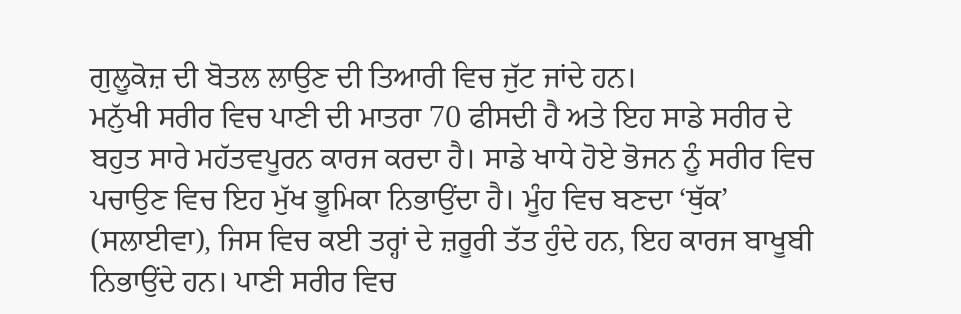ਗੁਲੂਕੋਜ਼ ਦੀ ਬੋਤਲ ਲਾਉਣ ਦੀ ਤਿਆਰੀ ਵਿਚ ਜੁੱਟ ਜਾਂਦੇ ਹਨ।
ਮਨੁੱਖੀ ਸਰੀਰ ਵਿਚ ਪਾਣੀ ਦੀ ਮਾਤਰਾ 70 ਫੀਸਦੀ ਹੈ ਅਤੇ ਇਹ ਸਾਡੇ ਸਰੀਰ ਦੇ ਬਹੁਤ ਸਾਰੇ ਮਹੱਤਵਪੂਰਨ ਕਾਰਜ ਕਰਦਾ ਹੈ। ਸਾਡੇ ਖਾਧੇ ਹੋਏ ਭੋਜਨ ਨੂੰ ਸਰੀਰ ਵਿਚ ਪਚਾਉਣ ਵਿਚ ਇਹ ਮੁੱਖ ਭੂਮਿਕਾ ਨਿਭਾਉਂਦਾ ਹੈ। ਮੂੰਹ ਵਿਚ ਬਣਦਾ ‘ਥੁੱਕ’ (ਸਲਾਈਵਾ), ਜਿਸ ਵਿਚ ਕਈ ਤਰ੍ਹਾਂ ਦੇ ਜ਼ਰੂਰੀ ਤੱਤ ਹੁੰਦੇ ਹਨ, ਇਹ ਕਾਰਜ ਬਾਖੂਬੀ ਨਿਭਾਉਂਦੇ ਹਨ। ਪਾਣੀ ਸਰੀਰ ਵਿਚ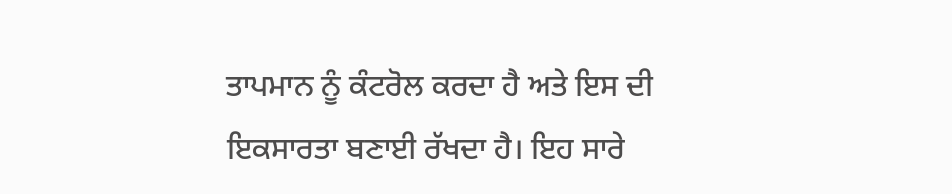ਤਾਪਮਾਨ ਨੂੰ ਕੰਟਰੋਲ ਕਰਦਾ ਹੈ ਅਤੇ ਇਸ ਦੀ ਇਕਸਾਰਤਾ ਬਣਾਈ ਰੱਖਦਾ ਹੈ। ਇਹ ਸਾਰੇ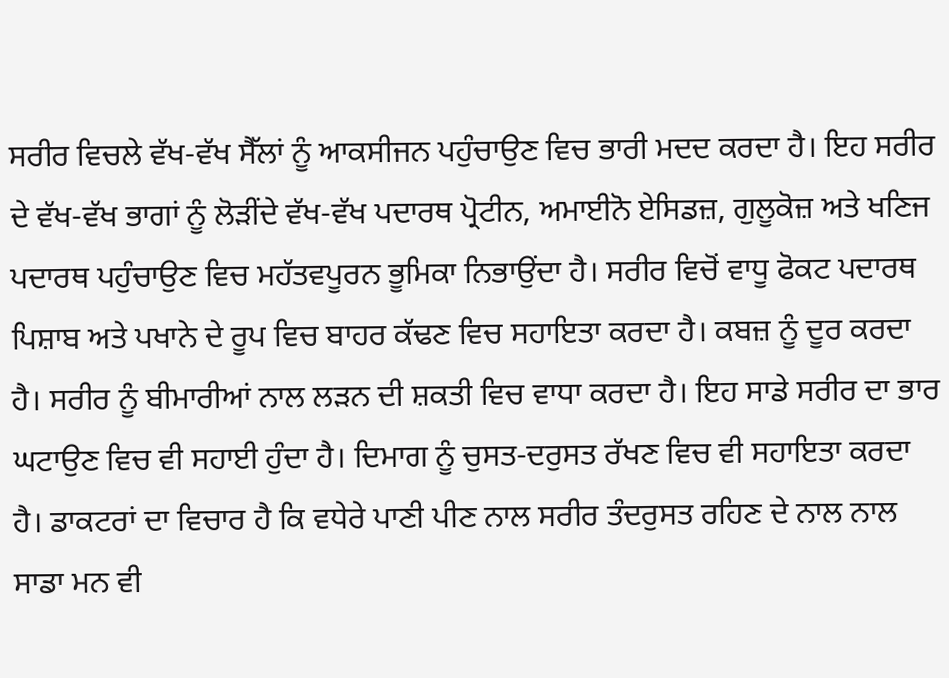ਸਰੀਰ ਵਿਚਲੇ ਵੱਖ-ਵੱਖ ਸੈੱਲਾਂ ਨੂੰ ਆਕਸੀਜਨ ਪਹੁੰਚਾਉਣ ਵਿਚ ਭਾਰੀ ਮਦਦ ਕਰਦਾ ਹੈ। ਇਹ ਸਰੀਰ ਦੇ ਵੱਖ-ਵੱਖ ਭਾਗਾਂ ਨੂੰ ਲੋੜੀਂਦੇ ਵੱਖ-ਵੱਖ ਪਦਾਰਥ ਪ੍ਰੋਟੀਨ, ਅਮਾਈਨੋ ਏਸਿਡਜ਼, ਗੁਲੂਕੋਜ਼ ਅਤੇ ਖਣਿਜ ਪਦਾਰਥ ਪਹੁੰਚਾਉਣ ਵਿਚ ਮਹੱਤਵਪੂਰਨ ਭੂਮਿਕਾ ਨਿਭਾਉਂਦਾ ਹੈ। ਸਰੀਰ ਵਿਚੋਂ ਵਾਧੂ ਫੋਕਟ ਪਦਾਰਥ ਪਿਸ਼ਾਬ ਅਤੇ ਪਖਾਨੇ ਦੇ ਰੂਪ ਵਿਚ ਬਾਹਰ ਕੱਢਣ ਵਿਚ ਸਹਾਇਤਾ ਕਰਦਾ ਹੈ। ਕਬਜ਼ ਨੂੰ ਦੂਰ ਕਰਦਾ ਹੈ। ਸਰੀਰ ਨੂੰ ਬੀਮਾਰੀਆਂ ਨਾਲ ਲੜਨ ਦੀ ਸ਼ਕਤੀ ਵਿਚ ਵਾਧਾ ਕਰਦਾ ਹੈ। ਇਹ ਸਾਡੇ ਸਰੀਰ ਦਾ ਭਾਰ ਘਟਾਉਣ ਵਿਚ ਵੀ ਸਹਾਈ ਹੁੰਦਾ ਹੈ। ਦਿਮਾਗ ਨੂੰ ਚੁਸਤ-ਦਰੁਸਤ ਰੱਖਣ ਵਿਚ ਵੀ ਸਹਾਇਤਾ ਕਰਦਾ ਹੈ। ਡਾਕਟਰਾਂ ਦਾ ਵਿਚਾਰ ਹੈ ਕਿ ਵਧੇਰੇ ਪਾਣੀ ਪੀਣ ਨਾਲ ਸਰੀਰ ਤੰਦਰੁਸਤ ਰਹਿਣ ਦੇ ਨਾਲ ਨਾਲ ਸਾਡਾ ਮਨ ਵੀ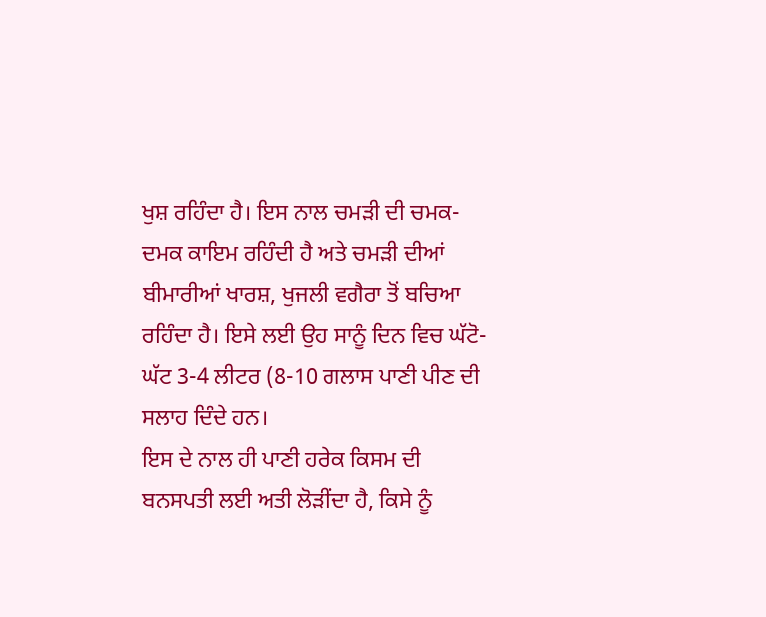ਖੁਸ਼ ਰਹਿੰਦਾ ਹੈ। ਇਸ ਨਾਲ ਚਮੜੀ ਦੀ ਚਮਕ-ਦਮਕ ਕਾਇਮ ਰਹਿੰਦੀ ਹੈ ਅਤੇ ਚਮੜੀ ਦੀਆਂ ਬੀਮਾਰੀਆਂ ਖਾਰਸ਼, ਖੁਜਲੀ ਵਗੈਰਾ ਤੋਂ ਬਚਿਆ ਰਹਿੰਦਾ ਹੈ। ਇਸੇ ਲਈ ਉਹ ਸਾਨੂੰ ਦਿਨ ਵਿਚ ਘੱਟੋ-ਘੱਟ 3-4 ਲੀਟਰ (8-10 ਗਲਾਸ ਪਾਣੀ ਪੀਣ ਦੀ ਸਲਾਹ ਦਿੰਦੇ ਹਨ।
ਇਸ ਦੇ ਨਾਲ ਹੀ ਪਾਣੀ ਹਰੇਕ ਕਿਸਮ ਦੀ ਬਨਸਪਤੀ ਲਈ ਅਤੀ ਲੋੜੀਂਦਾ ਹੈ, ਕਿਸੇ ਨੂੰ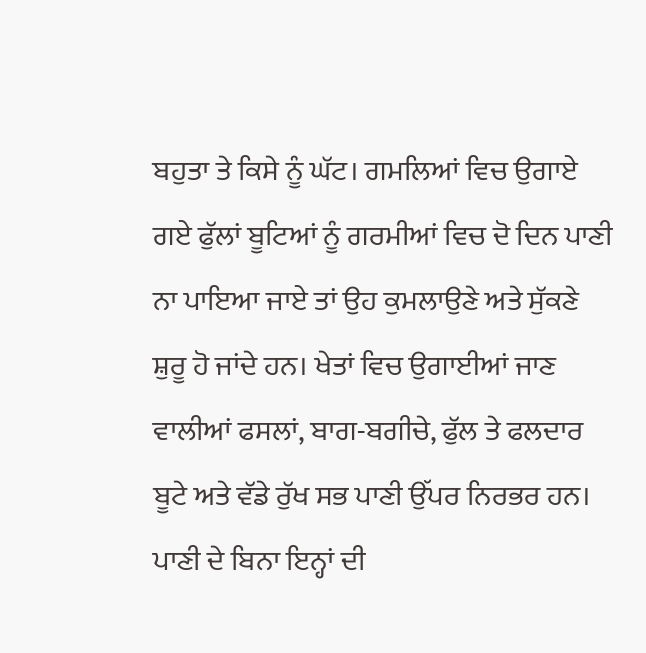ਬਹੁਤਾ ਤੇ ਕਿਸੇ ਨੂੰ ਘੱਟ। ਗਮਲਿਆਂ ਵਿਚ ਉਗਾਏ ਗਏ ਫੁੱਲਾਂ ਬੂਟਿਆਂ ਨੂੰ ਗਰਮੀਆਂ ਵਿਚ ਦੋ ਦਿਨ ਪਾਣੀ ਨਾ ਪਾਇਆ ਜਾਏ ਤਾਂ ਉਹ ਕੁਮਲਾਉਣੇ ਅਤੇ ਸੁੱਕਣੇ ਸ਼ੁਰੂ ਹੋ ਜਾਂਦੇ ਹਨ। ਖੇਤਾਂ ਵਿਚ ਉਗਾਈਆਂ ਜਾਣ ਵਾਲੀਆਂ ਫਸਲਾਂ, ਬਾਗ-ਬਗੀਚੇ, ਫੁੱਲ ਤੇ ਫਲਦਾਰ ਬੂਟੇ ਅਤੇ ਵੱਡੇ ਰੁੱਖ ਸਭ ਪਾਣੀ ਉੱਪਰ ਨਿਰਭਰ ਹਨ। ਪਾਣੀ ਦੇ ਬਿਨਾ ਇਨ੍ਹਾਂ ਦੀ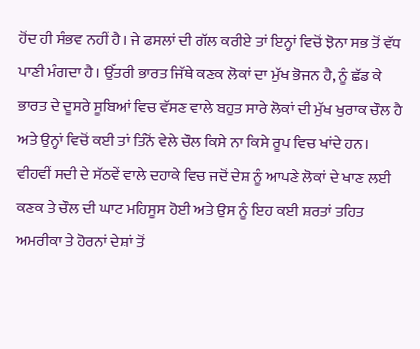ਹੋਂਦ ਹੀ ਸੰਭਵ ਨਹੀਂ ਹੈ। ਜੇ ਫਸਲਾਂ ਦੀ ਗੱਲ ਕਰੀਏ ਤਾਂ ਇਨ੍ਹਾਂ ਵਿਚੋਂ ਝੋਨਾ ਸਭ ਤੋਂ ਵੱਧ ਪਾਣੀ ਮੰਗਦਾ ਹੈ। ਉੱਤਰੀ ਭਾਰਤ ਜਿੱਥੇ ਕਣਕ ਲੋਕਾਂ ਦਾ ਮੁੱਖ ਭੋਜਨ ਹੈ, ਨੂੰ ਛੱਡ ਕੇ ਭਾਰਤ ਦੇ ਦੂਸਰੇ ਸੂਬਿਆਂ ਵਿਚ ਵੱਸਣ ਵਾਲੇ ਬਹੁਤ ਸਾਰੇ ਲੋਕਾਂ ਦੀ ਮੁੱਖ ਖੁਰਾਕ ਚੌਲ ਹੈ ਅਤੇ ਉਨ੍ਹਾਂ ਵਿਚੋਂ ਕਈ ਤਾਂ ਤਿੰਨੋਂ ਵੇਲੇ ਚੌਲ ਕਿਸੇ ਨਾ ਕਿਸੇ ਰੂਪ ਵਿਚ ਖਾਂਦੇ ਹਨ।
ਵੀਹਵੀਂ ਸਦੀ ਦੇ ਸੱਠਵੇਂ ਵਾਲੇ ਦਹਾਕੇ ਵਿਚ ਜਦੋਂ ਦੇਸ਼ ਨੂੰ ਆਪਣੇ ਲੋਕਾਂ ਦੇ ਖਾਣ ਲਈ ਕਣਕ ਤੇ ਚੌਲ ਦੀ ਘਾਟ ਮਹਿਸੂਸ ਹੋਈ ਅਤੇ ਉਸ ਨੂੰ ਇਹ ਕਈ ਸ਼ਰਤਾਂ ਤਹਿਤ ਅਮਰੀਕਾ ਤੇ ਹੋਰਨਾਂ ਦੇਸ਼ਾਂ ਤੋਂ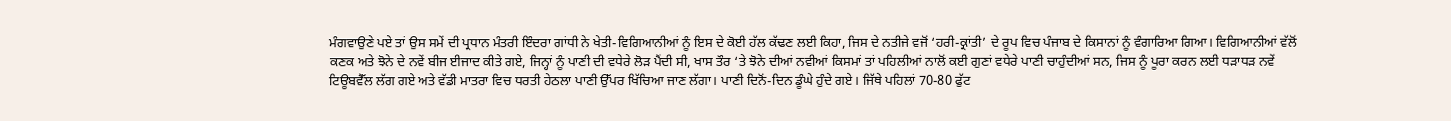ਮੰਗਵਾਉਣੇ ਪਏ ਤਾਂ ਉਸ ਸਮੇਂ ਦੀ ਪ੍ਰਧਾਨ ਮੰਤਰੀ ਇੰਦਰਾ ਗਾਂਧੀ ਨੇ ਖੇਤੀ-ਵਿਗਿਆਨੀਆਂ ਨੂੰ ਇਸ ਦੇ ਕੋਈ ਹੱਲ ਕੱਢਣ ਲਈ ਕਿਹਾ, ਜਿਸ ਦੇ ਨਤੀਜੇ ਵਜੋਂ ‘ਹਰੀ-ਕ੍ਰਾਂਤੀ’ ਦੇ ਰੂਪ ਵਿਚ ਪੰਜਾਬ ਦੇ ਕਿਸਾਨਾਂ ਨੂੰ ਵੰਗਾਰਿਆ ਗਿਆ। ਵਿਗਿਆਨੀਆਂ ਵੱਲੋਂ ਕਣਕ ਅਤੇ ਝੋਨੇ ਦੇ ਨਵੇਂ ਬੀਜ ਈਜਾਦ ਕੀਤੇ ਗਏ, ਜਿਨ੍ਹਾਂ ਨੂੰ ਪਾਣੀ ਦੀ ਵਧੇਰੇ ਲੋੜ ਪੈਂਦੀ ਸੀ, ਖਾਸ ਤੌਰ ‘ਤੇ ਝੋਨੇ ਦੀਆਂ ਨਵੀਆਂ ਕਿਸਮਾਂ ਤਾਂ ਪਹਿਲੀਆਂ ਨਾਲੋਂ ਕਈ ਗੁਣਾਂ ਵਧੇਰੇ ਪਾਣੀ ਚਾਹੁੰਦੀਆਂ ਸਨ, ਜਿਸ ਨੂੰ ਪੂਰਾ ਕਰਨ ਲਈ ਧੜਾਧੜ ਨਵੇਂ ਟਿਊਬਵੈੱਲ ਲੱਗ ਗਏ ਅਤੇ ਵੱਡੀ ਮਾਤਰਾ ਵਿਚ ਧਰਤੀ ਹੇਠਲਾ ਪਾਣੀ ਉੱਪਰ ਖਿੱਚਿਆ ਜਾਣ ਲੱਗਾ। ਪਾਣੀ ਦਿਨੋਂ-ਦਿਨ ਡੂੰਘੇ ਹੁੰਦੇ ਗਏ। ਜਿੱਥੇ ਪਹਿਲਾਂ 70-80 ਫੁੱਟ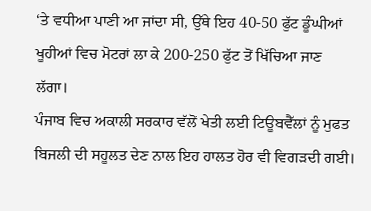‘ਤੇ ਵਧੀਆ ਪਾਣੀ ਆ ਜਾਂਦਾ ਸੀ, ਉੱਥੇ ਇਹ 40-50 ਫੁੱਟ ਡੂੰਘੀਆਂ ਖੂਹੀਆਂ ਵਿਚ ਮੋਟਰਾਂ ਲਾ ਕੇ 200-250 ਫੁੱਟ ਤੋਂ ਖਿੱਚਿਆ ਜਾਣ ਲੱਗਾ।
ਪੰਜਾਬ ਵਿਚ ਅਕਾਲੀ ਸਰਕਾਰ ਵੱਲੋਂ ਖੇਤੀ ਲਈ ਟਿਊਬਵੈੱਲਾਂ ਨੂੰ ਮੁਫਤ ਬਿਜਲੀ ਦੀ ਸਹੂਲਤ ਦੇਣ ਨਾਲ ਇਹ ਹਾਲਤ ਹੋਰ ਵੀ ਵਿਗੜਦੀ ਗਈ।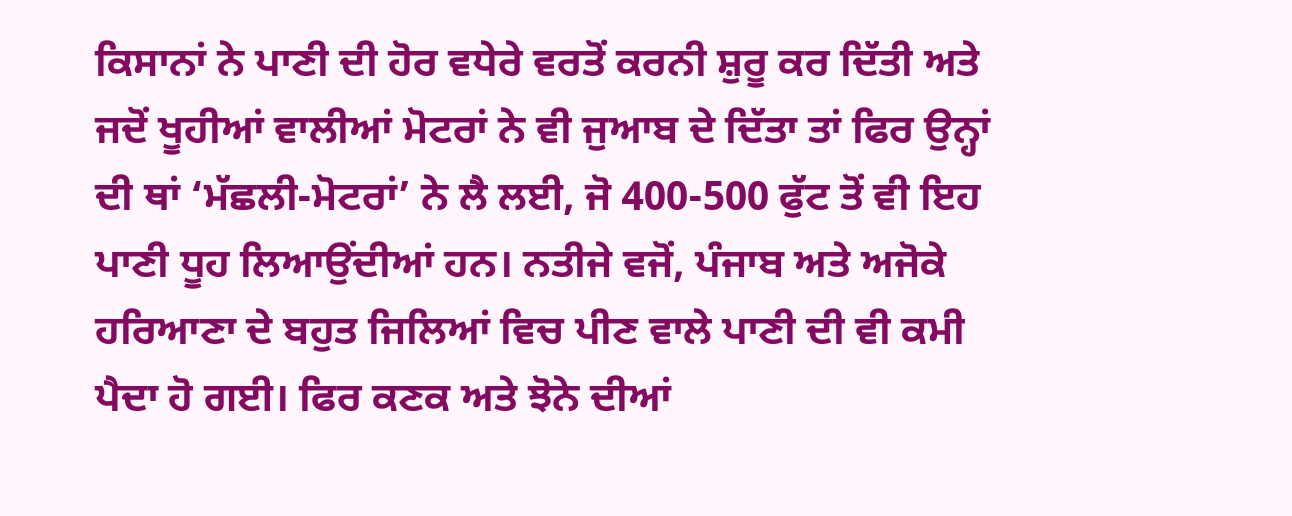ਕਿਸਾਨਾਂ ਨੇ ਪਾਣੀ ਦੀ ਹੋਰ ਵਧੇਰੇ ਵਰਤੋਂ ਕਰਨੀ ਸ਼ੁਰੂ ਕਰ ਦਿੱਤੀ ਅਤੇ ਜਦੋਂ ਖੂਹੀਆਂ ਵਾਲੀਆਂ ਮੋਟਰਾਂ ਨੇ ਵੀ ਜੁਆਬ ਦੇ ਦਿੱਤਾ ਤਾਂ ਫਿਰ ਉਨ੍ਹਾਂ ਦੀ ਥਾਂ ‘ਮੱਛਲੀ-ਮੋਟਰਾਂ’ ਨੇ ਲੈ ਲਈ, ਜੋ 400-500 ਫੁੱਟ ਤੋਂ ਵੀ ਇਹ ਪਾਣੀ ਧੂਹ ਲਿਆਉਂਦੀਆਂ ਹਨ। ਨਤੀਜੇ ਵਜੋਂ, ਪੰਜਾਬ ਅਤੇ ਅਜੋਕੇ ਹਰਿਆਣਾ ਦੇ ਬਹੁਤ ਜਿਲਿਆਂ ਵਿਚ ਪੀਣ ਵਾਲੇ ਪਾਣੀ ਦੀ ਵੀ ਕਮੀ ਪੈਦਾ ਹੋ ਗਈ। ਫਿਰ ਕਣਕ ਅਤੇ ਝੋਨੇ ਦੀਆਂ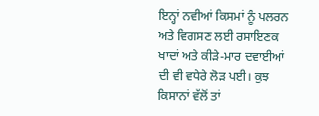ਇਨ੍ਹਾਂ ਨਵੀਆਂ ਕਿਸਮਾਂ ਨੂੰ ਪਲਰਨ ਅਤੇ ਵਿਗਸਣ ਲਈ ਰਸਾਇਣਕ ਖਾਦਾਂ ਅਤੇ ਕੀੜੇ-ਮਾਰ ਦਵਾਈਆਂ ਦੀ ਵੀ ਵਧੇਰੇ ਲੋੜ ਪਈ। ਕੁਝ ਕਿਸਾਨਾਂ ਵੱਲੋਂ ਤਾਂ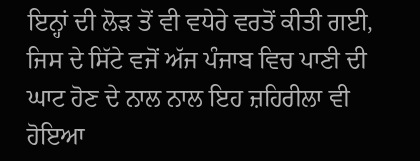ਇਨ੍ਹਾਂ ਦੀ ਲੋੜ ਤੋਂ ਵੀ ਵਧੇਰੇ ਵਰਤੋਂ ਕੀਤੀ ਗਈ, ਜਿਸ ਦੇ ਸਿੱਟੇ ਵਜੋਂ ਅੱਜ ਪੰਜਾਬ ਵਿਚ ਪਾਣੀ ਦੀ ਘਾਟ ਹੋਣ ਦੇ ਨਾਲ ਨਾਲ ਇਹ ਜ਼ਹਿਰੀਲਾ ਵੀ ਹੋਇਆ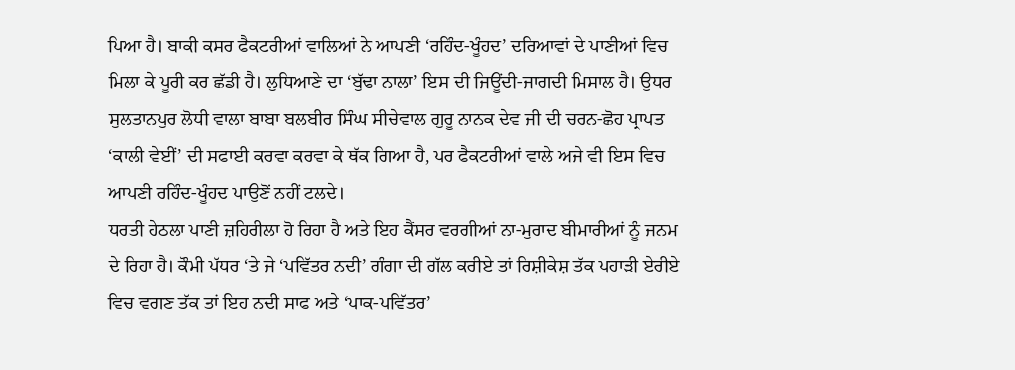ਪਿਆ ਹੈ। ਬਾਕੀ ਕਸਰ ਫੈਕਟਰੀਆਂ ਵਾਲਿਆਂ ਨੇ ਆਪਣੀ ‘ਰਹਿੰਦ-ਖੂੰਹਦ’ ਦਰਿਆਵਾਂ ਦੇ ਪਾਣੀਆਂ ਵਿਚ ਮਿਲਾ ਕੇ ਪੂਰੀ ਕਰ ਛੱਡੀ ਹੈ। ਲੁਧਿਆਣੇ ਦਾ ‘ਬੁੱਢਾ ਨਾਲਾ’ ਇਸ ਦੀ ਜਿਊਂਦੀ-ਜਾਗਦੀ ਮਿਸਾਲ ਹੈ। ਉਧਰ ਸੁਲਤਾਨਪੁਰ ਲੋਧੀ ਵਾਲਾ ਬਾਬਾ ਬਲਬੀਰ ਸਿੰਘ ਸੀਚੇਵਾਲ ਗੁਰੂ ਨਾਨਕ ਦੇਵ ਜੀ ਦੀ ਚਰਨ-ਛੋਹ ਪ੍ਰਾਪਤ ‘ਕਾਲੀ ਵੇਈਂ’ ਦੀ ਸਫਾਈ ਕਰਵਾ ਕਰਵਾ ਕੇ ਥੱਕ ਗਿਆ ਹੈ, ਪਰ ਫੈਕਟਰੀਆਂ ਵਾਲੇ ਅਜੇ ਵੀ ਇਸ ਵਿਚ ਆਪਣੀ ਰਹਿੰਦ-ਖੂੰਹਦ ਪਾਉਣੋਂ ਨਹੀਂ ਟਲਦੇ।
ਧਰਤੀ ਹੇਠਲਾ ਪਾਣੀ ਜ਼ਹਿਰੀਲਾ ਹੋ ਰਿਹਾ ਹੈ ਅਤੇ ਇਹ ਕੈਂਸਰ ਵਰਗੀਆਂ ਨਾ-ਮੁਰਾਦ ਬੀਮਾਰੀਆਂ ਨੂੰ ਜਨਮ ਦੇ ਰਿਹਾ ਹੈ। ਕੌਮੀ ਪੱਧਰ ‘ਤੇ ਜੇ ‘ਪਵਿੱਤਰ ਨਦੀ’ ਗੰਗਾ ਦੀ ਗੱਲ ਕਰੀਏ ਤਾਂ ਰਿਸ਼ੀਕੇਸ਼ ਤੱਕ ਪਹਾੜੀ ਏਰੀਏ ਵਿਚ ਵਗਣ ਤੱਕ ਤਾਂ ਇਹ ਨਦੀ ਸਾਫ ਅਤੇ ‘ਪਾਕ-ਪਵਿੱਤਰ’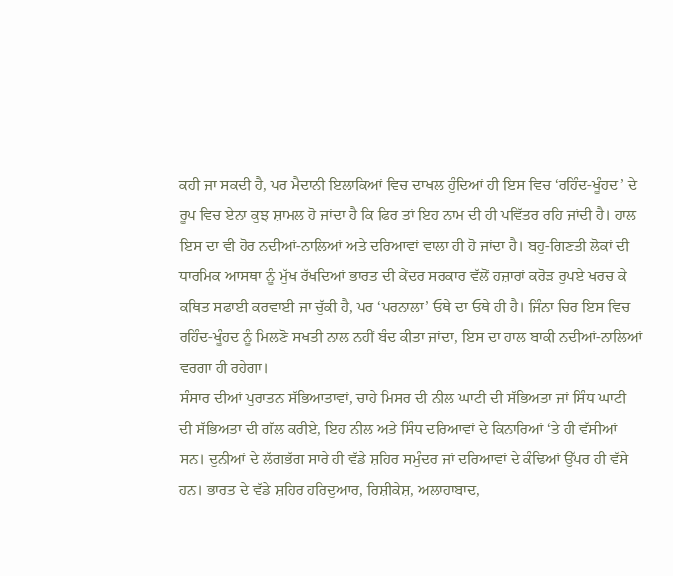ਕਹੀ ਜਾ ਸਕਦੀ ਹੈ, ਪਰ ਮੈਦਾਨੀ ਇਲਾਕਿਆਂ ਵਿਚ ਦਾਖਲ ਹੁੰਦਿਆਂ ਹੀ ਇਸ ਵਿਚ ‘ਰਹਿੰਦ-ਖੂੰਹਦ’ ਦੇ ਰੂਪ ਵਿਚ ਏਨਾ ਕੁਝ ਸ਼ਾਮਲ ਹੋ ਜਾਂਦਾ ਹੈ ਕਿ ਫਿਰ ਤਾਂ ਇਹ ਨਾਮ ਦੀ ਹੀ ਪਵਿੱਤਰ ਰਹਿ ਜਾਂਦੀ ਹੈ। ਹਾਲ ਇਸ ਦਾ ਵੀ ਹੋਰ ਨਦੀਆਂ-ਨਾਲਿਆਂ ਅਤੇ ਦਰਿਆਵਾਂ ਵਾਲਾ ਹੀ ਹੋ ਜਾਂਦਾ ਹੈ। ਬਹੁ-ਗਿਣਤੀ ਲੋਕਾਂ ਦੀ ਧਾਰਮਿਕ ਆਸਥਾ ਨੂੰ ਮੁੱਖ ਰੱਖਦਿਆਂ ਭਾਰਤ ਦੀ ਕੇਂਦਰ ਸਰਕਾਰ ਵੱਲੋਂ ਹਜ਼ਾਰਾਂ ਕਰੋੜ ਰੁਪਏ ਖਰਚ ਕੇ ਕਥਿਤ ਸਫਾਈ ਕਰਵਾਈ ਜਾ ਚੁੱਕੀ ਹੈ, ਪਰ ‘ਪਰਨਾਲਾ’ ਓਥੇ ਦਾ ਓਥੇ ਹੀ ਹੈ। ਜਿੰਨਾ ਚਿਰ ਇਸ ਵਿਚ ਰਹਿੰਦ-ਖੂੰਹਦ ਨੂੰ ਮਿਲਣੋ ਸਖਤੀ ਨਾਲ ਨਹੀਂ ਬੰਦ ਕੀਤਾ ਜਾਂਦਾ, ਇਸ ਦਾ ਹਾਲ ਬਾਕੀ ਨਦੀਆਂ-ਨਾਲਿਆਂ ਵਰਗਾ ਹੀ ਰਹੇਗਾ।
ਸੰਸਾਰ ਦੀਆਂ ਪੁਰਾਤਨ ਸੱਭਿਆਤਾਵਾਂ, ਚਾਹੇ ਮਿਸਰ ਦੀ ਨੀਲ ਘਾਟੀ ਦੀ ਸੱਭਿਅਤਾ ਜਾਂ ਸਿੰਧ ਘਾਟੀ ਦੀ ਸੱਭਿਅਤਾ ਦੀ ਗੱਲ ਕਰੀਏ, ਇਹ ਨੀਲ ਅਤੇ ਸਿੰਧ ਦਰਿਆਵਾਂ ਦੇ ਕਿਨਾਰਿਆਂ ‘ਤੇ ਹੀ ਵੱਸੀਆਂ ਸਨ। ਦੁਨੀਆਂ ਦੇ ਲੱਗਭੱਗ ਸਾਰੇ ਹੀ ਵੱਡੇ ਸ਼ਹਿਰ ਸਮੁੰਦਰ ਜਾਂ ਦਰਿਆਵਾਂ ਦੇ ਕੰਢਿਆਂ ਉੱਪਰ ਹੀ ਵੱਸੇ ਹਨ। ਭਾਰਤ ਦੇ ਵੱਡੇ ਸ਼ਹਿਰ ਹਰਿਦੁਆਰ, ਰਿਸ਼ੀਕੇਸ਼, ਅਲਾਹਾਬਾਦ,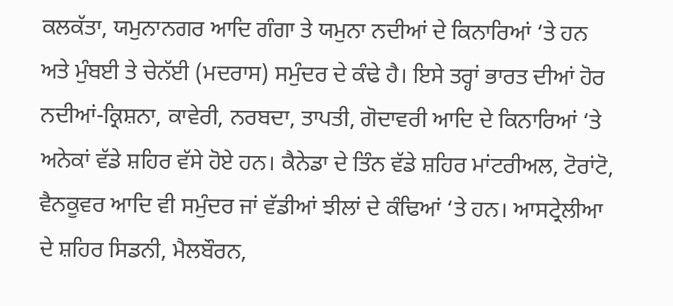ਕਲਕੱਤਾ, ਯਮੁਨਾਨਗਰ ਆਦਿ ਗੰਗਾ ਤੇ ਯਮੁਨਾ ਨਦੀਆਂ ਦੇ ਕਿਨਾਰਿਆਂ ‘ਤੇ ਹਨ ਅਤੇ ਮੁੰਬਈ ਤੇ ਚੇਨੱਈ (ਮਦਰਾਸ) ਸਮੁੰਦਰ ਦੇ ਕੰਢੇ ਹੈ। ਇਸੇ ਤਰ੍ਹਾਂ ਭਾਰਤ ਦੀਆਂ ਹੋਰ ਨਦੀਆਂ-ਕ੍ਰਿਸ਼ਨਾ, ਕਾਵੇਰੀ, ਨਰਬਦਾ, ਤਾਪਤੀ, ਗੋਦਾਵਰੀ ਆਦਿ ਦੇ ਕਿਨਾਰਿਆਂ ‘ਤੇ ਅਨੇਕਾਂ ਵੱਡੇ ਸ਼ਹਿਰ ਵੱਸੇ ਹੋਏ ਹਨ। ਕੈਨੇਡਾ ਦੇ ਤਿੰਨ ਵੱਡੇ ਸ਼ਹਿਰ ਮਾਂਟਰੀਅਲ, ਟੋਰਾਂਟੋ, ਵੈਨਕੂਵਰ ਆਦਿ ਵੀ ਸਮੁੰਦਰ ਜਾਂ ਵੱਡੀਆਂ ਝੀਲਾਂ ਦੇ ਕੰਢਿਆਂ ‘ਤੇ ਹਨ। ਆਸਟ੍ਰੇਲੀਆ ਦੇ ਸ਼ਹਿਰ ਸਿਡਨੀ, ਮੈਲਬੌਰਨ,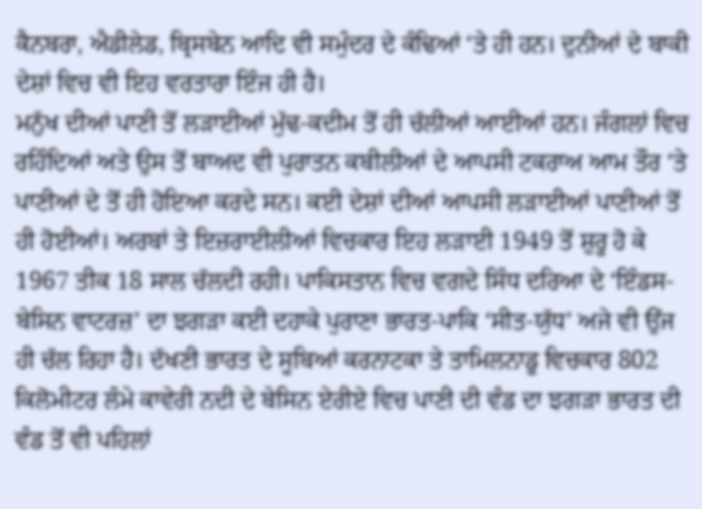ਕੈਨਬਰਾ, ਐਡੀਲੇਡ, ਬ੍ਰਿਸਬੇਨ ਆਦਿ ਵੀ ਸਮੁੰਦਰ ਦੇ ਕੰਢਿਆਂ ‘ਤੇ ਹੀ ਹਨ। ਦੁਨੀਆਂ ਦੇ ਬਾਕੀ ਦੇਸ਼ਾਂ ਵਿਚ ਵੀ ਇਹ ਵਰਤਾਰਾ ਇੰਜ ਹੀ ਹੈ।
ਮਨੁੱਖ ਦੀਆਂ ਪਾਣੀ ਤੋਂ ਲੜਾਈਆਂ ਮੁੱਢ-ਕਦੀਮ ਤੋਂ ਹੀ ਚੱਲੀਆਂ ਆਈਆਂ ਹਨ। ਜੰਗਲਾਂ ਵਿਚ ਰਹਿੰਦਿਆਂ ਅਤੇ ਉਸ ਤੋਂ ਬਾਅਦ ਵੀ ਪੁਰਾਤਨ ਕਬੀਲੀਆਂ ਦੇ ਆਪਸੀ ਟਕਰਾਅ ਆਮ ਤੌਰ ‘ਤੇ ਪਾਣੀਆਂ ਦੇ ਤੋਂ ਹੀ ਹੋਇਆ ਕਰਦੇ ਸਨ। ਕਈ ਦੇਸ਼ਾਂ ਦੀਆਂ ਆਪਸੀ ਲੜਾਈਆਂ ਪਾਣੀਆਂ ਤੋਂ ਹੀ ਹੋਈਆਂ। ਅਰਬਾਂ ਤੇ ਇਜ਼ਰਾਈਲੀਆਂ ਵਿਚਕਾਰ ਇਹ ਲੜਾਈ 1949 ਤੋਂ ਸ਼ੁਰੂ ਹੋ ਕੇ 1967 ਤੀਕ 18 ਸਾਲ ਚੱਲਦੀ ਰਹੀ। ਪਾਕਿਸਤਾਨ ਵਿਚ ਵਗਦੇ ਸਿੰਧ ਦਰਿਆ ਦੇ ‘ਇੰਡਸ-ਬੇਸਿਨ ਵਾਟਰਜ਼’ ਦਾ ਝਗੜਾ ਕਈ ਦਹਾਕੇ ਪੁਰਾਣਾ ਭਾਰਤ-ਪਾਕਿ ‘ਸੀਤ-ਯੁੱਧ’ ਅਜੇ ਵੀ ਉਂਜ ਹੀ ਚੱਲ ਰਿਹਾ ਹੈ। ਦੱਖਣੀ ਭਾਰਤ ਦੇ ਸੂਬਿਆਂ ਕਰਨਾਟਕਾ ਤੇ ਤਾਮਿਲਨਾਡੂ ਵਿਚਕਾਰ 802 ਕਿਲੋਮੀਟਰ ਲੰਮੇ ਕਾਵੇਰੀ ਨਦੀ ਦੇ ਬੇਸਿਨ ਏਰੀਏ ਵਿਚ ਪਾਣੀ ਦੀ ਵੰਡ ਦਾ ਝਗੜਾ ਭਾਰਤ ਦੀ ਵੰਡ ਤੋਂ ਵੀ ਪਹਿਲਾਂ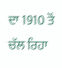ਦਾ 1910 ਤੋਂ ਚੱਲ ਰਿਹਾ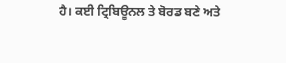ਹੈ। ਕਈ ਟ੍ਰਿਬਿਊਨਲ ਤੇ ਬੋਰਡ ਬਣੇ ਅਤੇ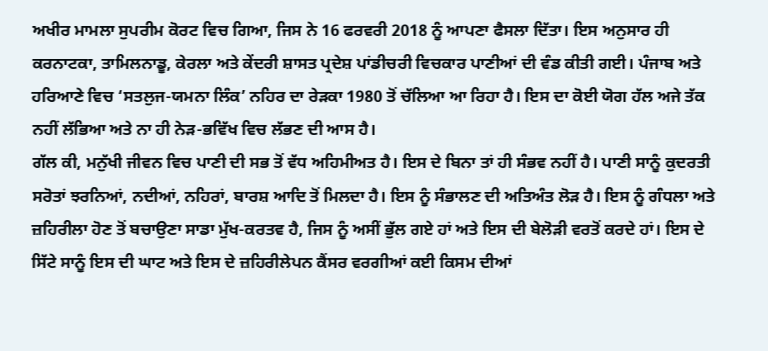ਅਖੀਰ ਮਾਮਲਾ ਸੁਪਰੀਮ ਕੋਰਟ ਵਿਚ ਗਿਆ, ਜਿਸ ਨੇ 16 ਫਰਵਰੀ 2018 ਨੂੰ ਆਪਣਾ ਫੈਸਲਾ ਦਿੱਤਾ। ਇਸ ਅਨੁਸਾਰ ਹੀ ਕਰਨਾਟਕਾ, ਤਾਮਿਲਨਾਡੂ, ਕੇਰਲਾ ਅਤੇ ਕੇਂਦਰੀ ਸ਼ਾਸਤ ਪ੍ਰਦੇਸ਼ ਪਾਂਡੀਚਰੀ ਵਿਚਕਾਰ ਪਾਣੀਆਂ ਦੀ ਵੰਡ ਕੀਤੀ ਗਈ। ਪੰਜਾਬ ਅਤੇ ਹਰਿਆਣੇ ਵਿਚ ‘ਸਤਲੁਜ-ਯਮਨਾ ਲਿੰਕ’ ਨਹਿਰ ਦਾ ਰੇੜਕਾ 1980 ਤੋਂ ਚੱਲਿਆ ਆ ਰਿਹਾ ਹੈ। ਇਸ ਦਾ ਕੋਈ ਯੋਗ ਹੱਲ ਅਜੇ ਤੱਕ ਨਹੀਂ ਲੱਭਿਆ ਅਤੇ ਨਾ ਹੀ ਨੇੜ-ਭਵਿੱਖ ਵਿਚ ਲੱਭਣ ਦੀ ਆਸ ਹੈ।
ਗੱਲ ਕੀ, ਮਨੁੱਖੀ ਜੀਵਨ ਵਿਚ ਪਾਣੀ ਦੀ ਸਭ ਤੋਂ ਵੱਧ ਅਹਿਮੀਅਤ ਹੈ। ਇਸ ਦੇ ਬਿਨਾ ਤਾਂ ਹੀ ਸੰਭਵ ਨਹੀਂ ਹੈ। ਪਾਣੀ ਸਾਨੂੰ ਕੁਦਰਤੀ ਸਰੋਤਾਂ ਝਰਨਿਆਂ, ਨਦੀਆਂ, ਨਹਿਰਾਂ, ਬਾਰਸ਼ ਆਦਿ ਤੋਂ ਮਿਲਦਾ ਹੈ। ਇਸ ਨੂੰ ਸੰਭਾਲਣ ਦੀ ਅਤਿਅੰਤ ਲੋੜ ਹੈ। ਇਸ ਨੂੰ ਗੰਧਲਾ ਅਤੇ ਜ਼ਹਿਰੀਲਾ ਹੋਣ ਤੋਂ ਬਚਾਉਣਾ ਸਾਡਾ ਮੁੱਖ-ਕਰਤਵ ਹੈ, ਜਿਸ ਨੂੰ ਅਸੀਂ ਭੁੱਲ ਗਏ ਹਾਂ ਅਤੇ ਇਸ ਦੀ ਬੇਲੋੜੀ ਵਰਤੋਂ ਕਰਦੇ ਹਾਂ। ਇਸ ਦੇ ਸਿੱਟੇ ਸਾਨੂੰ ਇਸ ਦੀ ਘਾਟ ਅਤੇ ਇਸ ਦੇ ਜ਼ਹਿਰੀਲੇਪਨ ਕੈਂਸਰ ਵਰਗੀਆਂ ਕਈ ਕਿਸਮ ਦੀਆਂ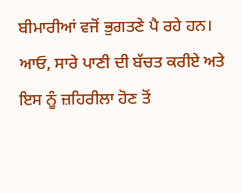ਬੀਮਾਰੀਆਂ ਵਜੋਂ ਭੁਗਤਣੇ ਪੈ ਰਹੇ ਹਨ।
ਆਓ, ਸਾਰੇ ਪਾਣੀ ਦੀ ਬੱਚਤ ਕਰੀਏ ਅਤੇ ਇਸ ਨੂੰ ਜ਼ਹਿਰੀਲਾ ਹੋਣ ਤੋਂ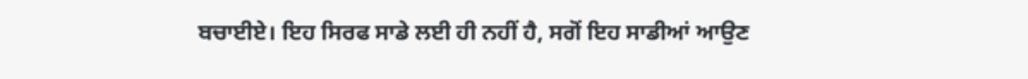ਬਚਾਈਏ। ਇਹ ਸਿਰਫ ਸਾਡੇ ਲਈ ਹੀ ਨਹੀਂ ਹੈ, ਸਗੋਂ ਇਹ ਸਾਡੀਆਂ ਆਉਣ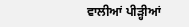ਵਾਲੀਆਂ ਪੀੜ੍ਹੀਆਂ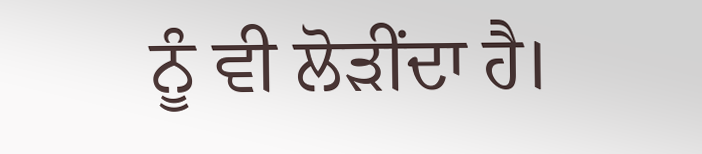ਨੂੰ ਵੀ ਲੋੜੀਂਦਾ ਹੈ।